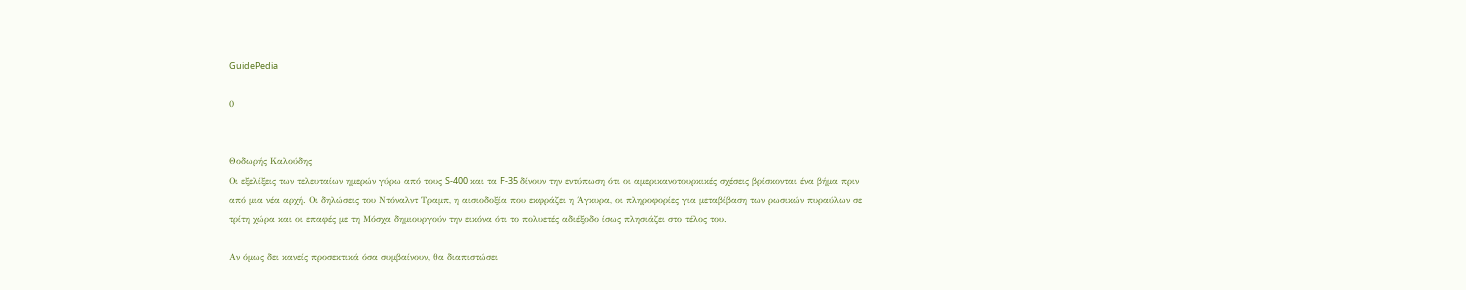GuidePedia

0


Θοδωρής Καλούδης
Οι εξελίξεις των τελευταίων ημερών γύρω από τους S-400 και τα F-35 δίνουν την εντύπωση ότι οι αμερικανοτουρκικές σχέσεις βρίσκονται ένα βήμα πριν από μια νέα αρχή. Οι δηλώσεις του Ντόναλντ Τραμπ, η αισιοδοξία που εκφράζει η Άγκυρα, οι πληροφορίες για μεταβίβαση των ρωσικών πυραύλων σε τρίτη χώρα και οι επαφές με τη Μόσχα δημιουργούν την εικόνα ότι το πολυετές αδιέξοδο ίσως πλησιάζει στο τέλος του.

Αν όμως δει κανείς προσεκτικά όσα συμβαίνουν, θα διαπιστώσει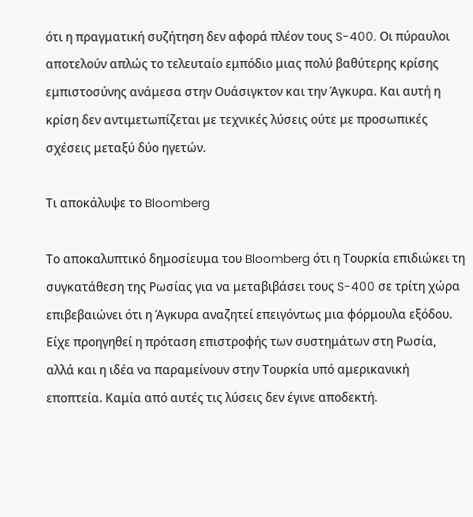ότι η πραγματική συζήτηση δεν αφορά πλέον τους S-400. Οι πύραυλοι αποτελούν απλώς το τελευταίο εμπόδιο μιας πολύ βαθύτερης κρίσης εμπιστοσύνης ανάμεσα στην Ουάσιγκτον και την Άγκυρα. Και αυτή η κρίση δεν αντιμετωπίζεται με τεχνικές λύσεις ούτε με προσωπικές σχέσεις μεταξύ δύο ηγετών.

Τι αποκάλυψε το Bloomberg

Το αποκαλυπτικό δημοσίευμα του Bloomberg ότι η Τουρκία επιδιώκει τη συγκατάθεση της Ρωσίας για να μεταβιβάσει τους S-400 σε τρίτη χώρα επιβεβαιώνει ότι η Άγκυρα αναζητεί επειγόντως μια φόρμουλα εξόδου. Είχε προηγηθεί η πρόταση επιστροφής των συστημάτων στη Ρωσία, αλλά και η ιδέα να παραμείνουν στην Τουρκία υπό αμερικανική εποπτεία. Καμία από αυτές τις λύσεις δεν έγινε αποδεκτή.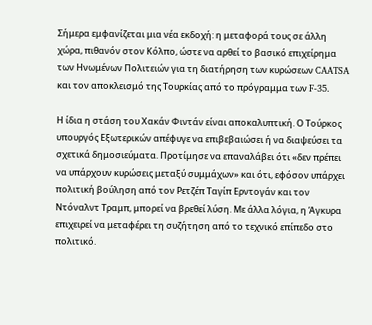Σήμερα εμφανίζεται μια νέα εκδοχή: η μεταφορά τους σε άλλη χώρα, πιθανόν στον Κόλπο, ώστε να αρθεί το βασικό επιχείρημα των Ηνωμένων Πολιτειών για τη διατήρηση των κυρώσεων CAATSA και τον αποκλεισμό της Τουρκίας από το πρόγραμμα των F-35.

Η ίδια η στάση του Χακάν Φιντάν είναι αποκαλυπτική. Ο Τούρκος υπουργός Εξωτερικών απέφυγε να επιβεβαιώσει ή να διαψεύσει τα σχετικά δημοσιεύματα. Προτίμησε να επαναλάβει ότι «δεν πρέπει να υπάρχουν κυρώσεις μεταξύ συμμάχων» και ότι, εφόσον υπάρχει πολιτική βούληση από τον Ρετζέπ Ταγίπ Ερντογάν και τον Ντόναλντ Τραμπ, μπορεί να βρεθεί λύση. Με άλλα λόγια, η Άγκυρα επιχειρεί να μεταφέρει τη συζήτηση από το τεχνικό επίπεδο στο πολιτικό.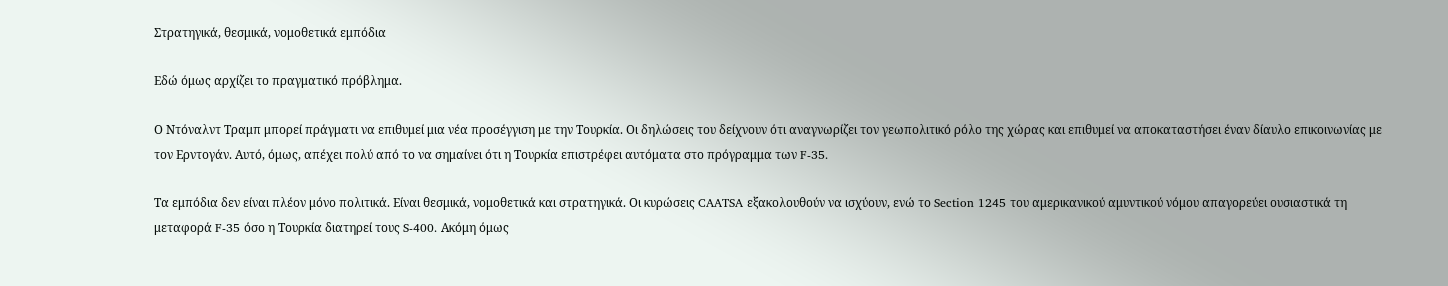Στρατηγικά, θεσμικά, νομοθετικά εμπόδια

Εδώ όμως αρχίζει το πραγματικό πρόβλημα.

Ο Ντόναλντ Τραμπ μπορεί πράγματι να επιθυμεί μια νέα προσέγγιση με την Τουρκία. Οι δηλώσεις του δείχνουν ότι αναγνωρίζει τον γεωπολιτικό ρόλο της χώρας και επιθυμεί να αποκαταστήσει έναν δίαυλο επικοινωνίας με τον Ερντογάν. Αυτό, όμως, απέχει πολύ από το να σημαίνει ότι η Τουρκία επιστρέφει αυτόματα στο πρόγραμμα των F-35.

Τα εμπόδια δεν είναι πλέον μόνο πολιτικά. Είναι θεσμικά, νομοθετικά και στρατηγικά. Οι κυρώσεις CAATSA εξακολουθούν να ισχύουν, ενώ το Section 1245 του αμερικανικού αμυντικού νόμου απαγορεύει ουσιαστικά τη μεταφορά F-35 όσο η Τουρκία διατηρεί τους S-400. Ακόμη όμως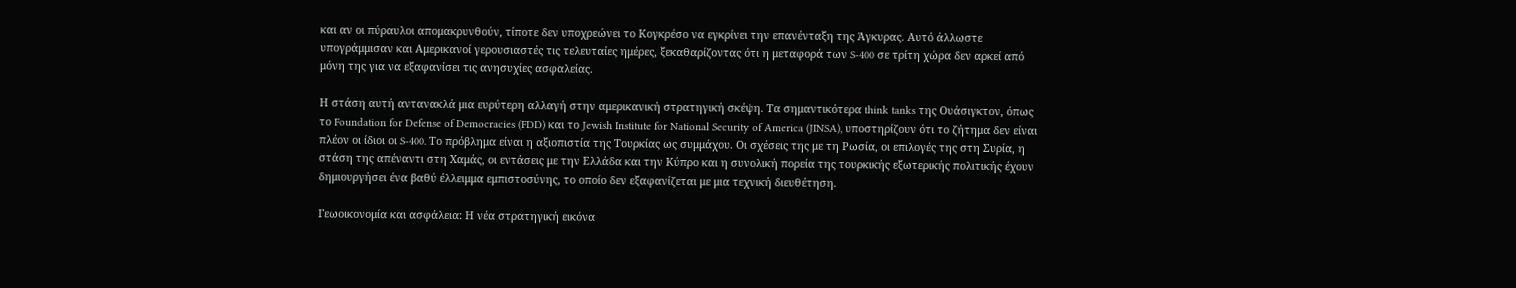και αν οι πύραυλοι απομακρυνθούν, τίποτε δεν υποχρεώνει το Κογκρέσο να εγκρίνει την επανένταξη της Άγκυρας. Αυτό άλλωστε υπογράμμισαν και Αμερικανοί γερουσιαστές τις τελευταίες ημέρες, ξεκαθαρίζοντας ότι η μεταφορά των S-400 σε τρίτη χώρα δεν αρκεί από μόνη της για να εξαφανίσει τις ανησυχίες ασφαλείας.

Η στάση αυτή αντανακλά μια ευρύτερη αλλαγή στην αμερικανική στρατηγική σκέψη. Τα σημαντικότερα think tanks της Ουάσιγκτον, όπως το Foundation for Defense of Democracies (FDD) και το Jewish Institute for National Security of America (JINSA), υποστηρίζουν ότι το ζήτημα δεν είναι πλέον οι ίδιοι οι S-400. Το πρόβλημα είναι η αξιοπιστία της Τουρκίας ως συμμάχου. Οι σχέσεις της με τη Ρωσία, οι επιλογές της στη Συρία, η στάση της απέναντι στη Χαμάς, οι εντάσεις με την Ελλάδα και την Κύπρο και η συνολική πορεία της τουρκικής εξωτερικής πολιτικής έχουν δημιουργήσει ένα βαθύ έλλειμμα εμπιστοσύνης, το οποίο δεν εξαφανίζεται με μια τεχνική διευθέτηση.

Γεωοικονομία και ασφάλεια: Η νέα στρατηγική εικόνα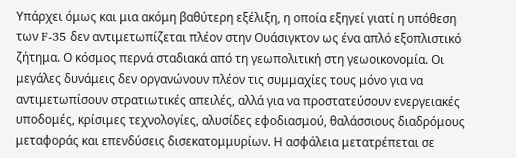Υπάρχει όμως και μια ακόμη βαθύτερη εξέλιξη, η οποία εξηγεί γιατί η υπόθεση των F-35 δεν αντιμετωπίζεται πλέον στην Ουάσιγκτον ως ένα απλό εξοπλιστικό ζήτημα. Ο κόσμος περνά σταδιακά από τη γεωπολιτική στη γεωοικονομία. Οι μεγάλες δυνάμεις δεν οργανώνουν πλέον τις συμμαχίες τους μόνο για να αντιμετωπίσουν στρατιωτικές απειλές, αλλά για να προστατεύσουν ενεργειακές υποδομές, κρίσιμες τεχνολογίες, αλυσίδες εφοδιασμού, θαλάσσιους διαδρόμους μεταφοράς και επενδύσεις δισεκατομμυρίων. Η ασφάλεια μετατρέπεται σε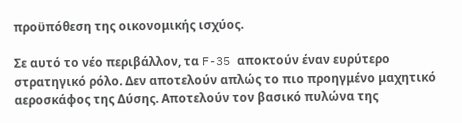προϋπόθεση της οικονομικής ισχύος.

Σε αυτό το νέο περιβάλλον, τα F-35 αποκτούν έναν ευρύτερο στρατηγικό ρόλο. Δεν αποτελούν απλώς το πιο προηγμένο μαχητικό αεροσκάφος της Δύσης. Αποτελούν τον βασικό πυλώνα της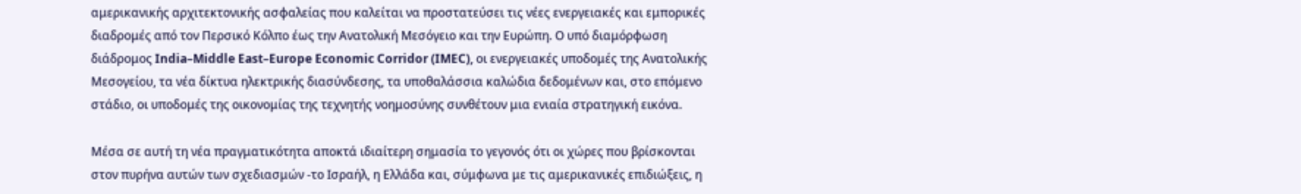αμερικανικής αρχιτεκτονικής ασφαλείας που καλείται να προστατεύσει τις νέες ενεργειακές και εμπορικές διαδρομές από τον Περσικό Κόλπο έως την Ανατολική Μεσόγειο και την Ευρώπη. Ο υπό διαμόρφωση διάδρομος India–Middle East–Europe Economic Corridor (IMEC), οι ενεργειακές υποδομές της Ανατολικής Μεσογείου, τα νέα δίκτυα ηλεκτρικής διασύνδεσης, τα υποθαλάσσια καλώδια δεδομένων και, στο επόμενο στάδιο, οι υποδομές της οικονομίας της τεχνητής νοημοσύνης συνθέτουν μια ενιαία στρατηγική εικόνα.

Μέσα σε αυτή τη νέα πραγματικότητα αποκτά ιδιαίτερη σημασία το γεγονός ότι οι χώρες που βρίσκονται στον πυρήνα αυτών των σχεδιασμών -το Ισραήλ, η Ελλάδα και, σύμφωνα με τις αμερικανικές επιδιώξεις, η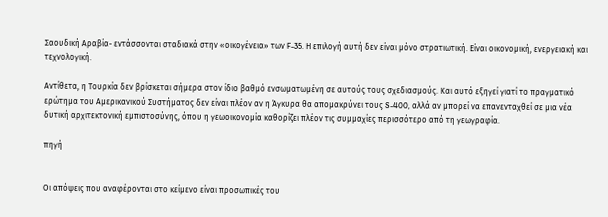Σαουδική Αραβία- εντάσσονται σταδιακά στην «οικογένεια» των F-35. Η επιλογή αυτή δεν είναι μόνο στρατιωτική. Είναι οικονομική, ενεργειακή και τεχνολογική.

Αντίθετα, η Τουρκία δεν βρίσκεται σήμερα στον ίδιο βαθμό ενσωματωμένη σε αυτούς τους σχεδιασμούς. Και αυτό εξηγεί γιατί το πραγματικό ερώτημα του Αμερικανικού Συστήματος δεν είναι πλέον αν η Άγκυρα θα απομακρύνει τους S-400, αλλά αν μπορεί να επανενταχθεί σε μια νέα δυτική αρχιτεκτονική εμπιστοσύνης, όπου η γεωοικονομία καθορίζει πλέον τις συμμαχίες περισσότερο από τη γεωγραφία.

πηγή


Οι απόψεις που αναφέρονται στο κείμενο είναι προσωπικές του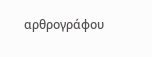αρθρογράφου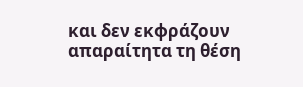και δεν εκφράζουν απαραίτητα τη θέση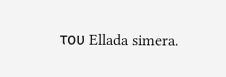του Ellada simera.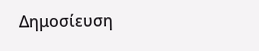Δημοσίευση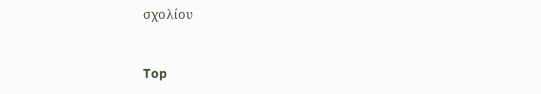σχολίου


Top